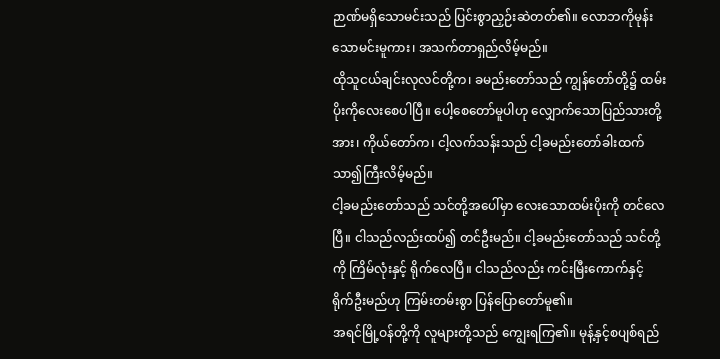ဉာဏ်မရှိသောမင်းသည် ပြင်းစွာညှဉ်းဆဲတတ်၏။ လောဘကိုမုန်းသောမင်းမူကား၊ အသက်တာရှည်လိမ့်မည်။
ထိုသူငယ်ချင်းလုလင်တို့က၊ ခမည်းတော်သည် ကျွန်တော်တို့၌ ထမ်းပိုးကိုလေးစေပါပြီ။ ပေါ့စေတော်မူပါဟု လျှောက်သောပြည်သားတို့အား၊ ကိုယ်တော်က၊ ငါ့လက်သန်းသည် ငါ့ခမည်းတော်ခါးထက်သာ၍ကြီးလိမ့်မည်။
ငါ့ခမည်းတော်သည် သင်တို့အပေါ်မှာ လေးသောထမ်းပိုးကို တင်လေပြီ။ ငါသည်လည်းထပ်၍ တင်ဦးမည်။ ငါ့ခမည်းတော်သည် သင်တို့ကို ကြိမ်လုံးနှင့် ရိုက်လေပြီ။ ငါသည်လည်း ကင်းမြီးကောက်နှင့် ရိုက်ဦးမည်ဟု ကြမ်းတမ်းစွာ ပြန်ပြောတော်မူ၏။
အရင်မြို့ဝန်တို့ကို လူများတို့သည် ကျွေးရကြ၏။ မုန့်နှင့်စပျစ်ရည်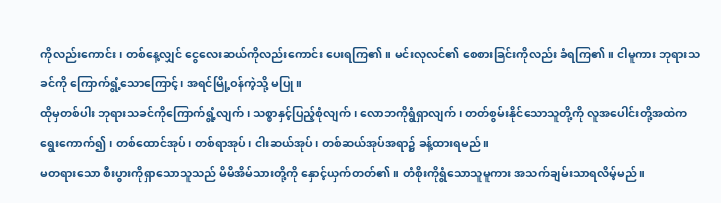ကိုလည်းကောင်း၊ တစ်နေ့လျှင် ငွေလေးဆယ်ကိုလည်းကောင်း ပေးရကြ၏။ မင်းလုလင်၏ စေစားခြင်းကိုလည်း ခံရကြ၏။ ငါမူကား ဘုရားသခင်ကို ကြောက်ရွံ့သောကြောင့်၊ အရင်မြို့ဝန်ကဲ့သို့ မပြု။
ထိုမှတစ်ပါး ဘုရားသခင်ကိုကြောက်ရွံ့လျက်၊ သစ္စာနှင့်ပြည့်စုံလျက်၊ လောဘကိုရွံရှာလျက်၊ တတ်စွမ်းနိုင်သောသူတို့ကို လူအပေါင်းတို့အထဲက ရွေးကောက်၍၊ တစ်ထောင်အုပ်၊ တစ်ရာအုပ်၊ ငါးဆယ်အုပ်၊ တစ်ဆယ်အုပ်အရာ၌ ခန့်ထားရမည်။
မတရားသော စီးပွားကိုရှာသောသူသည် မိမိအိမ်သားတို့ကို နှောင့်ယှက်တတ်၏။ တံစိုးကိုရွံသောသူမူကား အသက်ချမ်းသာရလိမ့်မည်။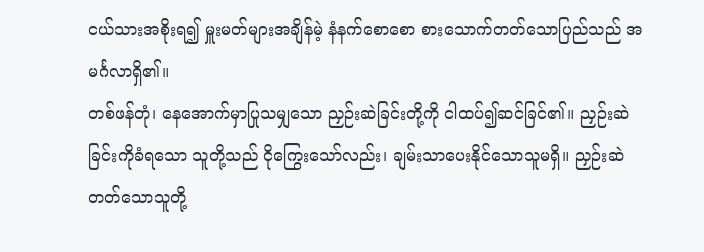ငယ်သားအစိုးရ၍ မှူးမတ်များအချိန်မဲ့ နံနက်စောစော စားသောက်တတ်သောပြည်သည် အမင်္ဂလာရှိ၏။
တစ်ဖန်တုံ၊ နေအောက်မှာပြုသမျှသော ညှဉ်းဆဲခြင်းတို့ကို ငါထပ်၍ဆင်ခြင်၏။ ညှဉ်းဆဲခြင်းကိုခံရသော သူတို့သည် ငိုကြွေးသော်လည်း၊ ချမ်းသာပေးနိုင်သောသူမရှိ။ ညှဉ်းဆဲတတ်သောသူတို့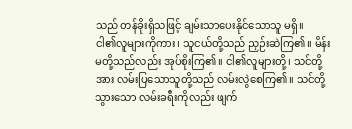သည် တန်ခိုးရှိသဖြင့် ချမ်းသာပေးနိုင်သောသူ မရှိ။
ငါ၏လူများကိုကား၊ သူငယ်တို့သည် ညှဉ်းဆဲကြ၏။ မိန်းမတို့သည်လည်း အုပ်စိုးကြ၏။ ငါ၏လူများတို့၊ သင်တို့အား လမ်းပြသောသူတို့သည် လမ်းလွဲစေကြ၏။ သင်တို့သွားသော လမ်းခရီးကိုလည်း ဖျက်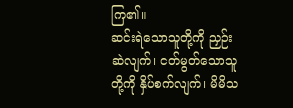ကြ၏။
ဆင်းရဲသောသူတို့ကို ညှဉ်းဆဲလျက်၊ ငတ်မွတ်သောသူတို့ကို နှိပ်စက်လျက်၊ မိမိသ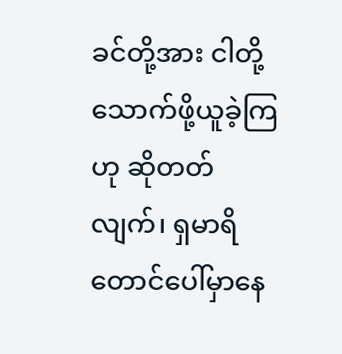ခင်တို့အား ငါတို့သောက်ဖို့ယူခဲ့ကြဟု ဆိုတတ်လျက်၊ ရှမာရိတောင်ပေါ်မှာနေ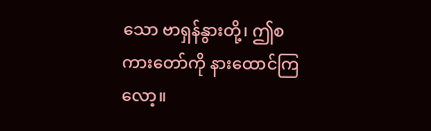သော ဗာရှန်နွားတို့၊ ဤစကားတော်ကို နားထောင်ကြလော့။